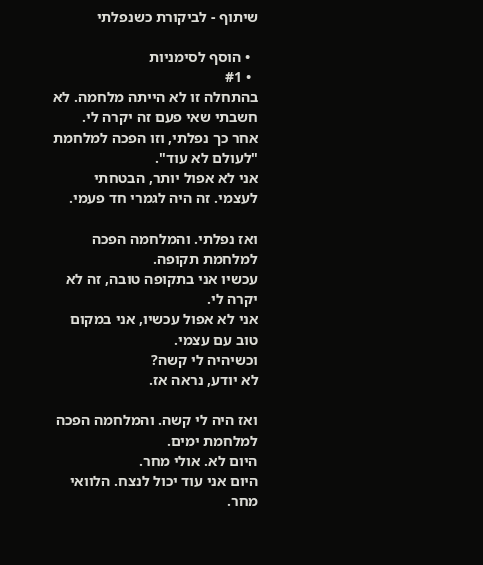שיתוף - לביקורת כשנפלתי

  • הוסף לסימניות
  • #1
בהתחלה זו לא הייתה מלחמה. לא חשבתי שאי פעם זה יקרה לי.
אחר כך נפלתי, וזו הפכה למלחמת "לעולם לא עוד".
אני לא אפול יותר, הבטחתי לעצמי. זה היה לגמרי חד פעמי.

ואז נפלתי. והמלחמה הפכה למלחמת תקופה.
עכשיו אני בתקופה טובה, זה לא יקרה לי.
אני לא אפול עכשיו, אני במקום טוב עם עצמי.
וכשיהיה לי קשה?
לא יודע, נראה אז.

ואז היה לי קשה. והמלחמה הפכה למלחמת ימים.
היום לא. אולי מחר.
היום אני עוד יכול לנצח. הלוואי מחר.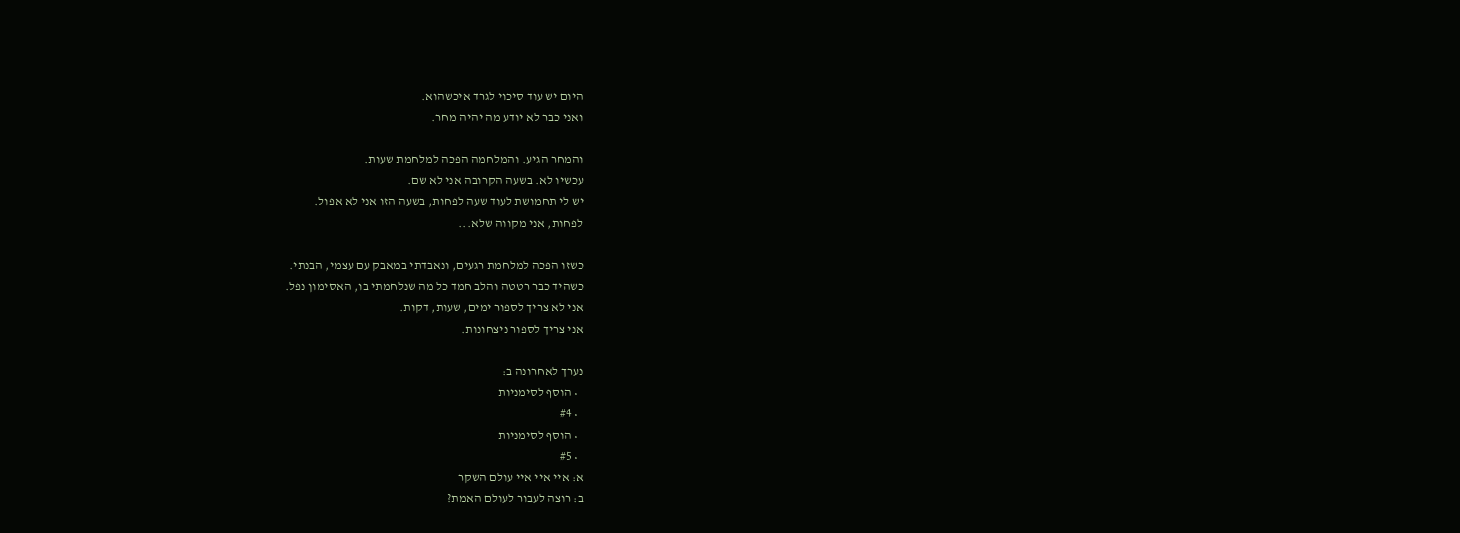היום יש עוד סיכוי לגרד איכשהוא.
ואני כבר לא יודע מה יהיה מחר.

והמחר הגיע. והמלחמה הפכה למלחמת שעות.
עכשיו לא. בשעה הקרובה אני לא שם.
יש לי תחמושת לעוד שעה לפחות, בשעה הזו אני לא אפול.
לפחות, אני מקווה שלא...

כשזו הפכה למלחמת רגעים, ונאבדתי במאבק עם עצמי, הבנתי.
כשהיד כבר רטטה והלב חמד כל מה שנלחמתי בו, האסימון נפל.
אני לא צריך לספור ימים, שעות, דקות.
אני צריך לספור ניצחונות.

נערך לאחרונה ב:
  • הוסף לסימניות
  • #4
  • הוסף לסימניות
  • #5
א: איי איי איי עולם השקר
ב: רוצה לעבור לעולם האמת?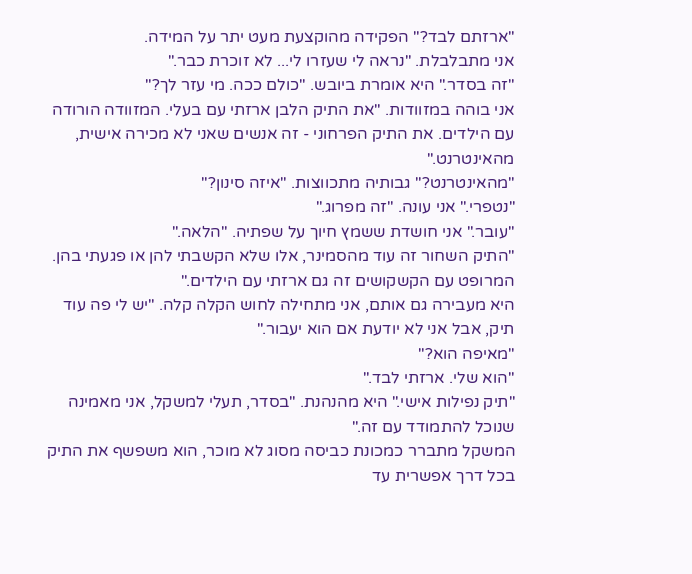"ארזתם לבד?" הפקידה מהוקצעת מעט יתר על המידה.
אני מתבלבלת. "נראה לי שעזרו לי... לא זוכרת כבר."
"זה בסדר." היא אומרת ביובש. "כולם ככה. מי עזר לך?"
אני בוהה במזוודות. "את התיק הלבן ארזתי עם בעלי. המזוודה הורודה עם הילדים. את התיק הפרחוני - זה אנשים שאני לא מכירה אישית, מהאינטרנט."
"מהאינטרנט?" גבותיה מתכווצות. "איזה סינון?"
"נטפרי." אני עונה. "זה מפרוג."
"עובר." אני חושדת ששמץ חיוך על שפתיה. "הלאה."
"התיק השחור זה עוד מהסמינר, אלו שלא הקשבתי להן או פגעתי בהן. המרופט עם הקשקושים זה גם ארזתי עם הילדים."
היא מעבירה גם אותם, אני מתחילה לחוש הקלה קלה. "יש לי פה עוד תיק, אבל אני לא יודעת אם הוא יעבור."
"מאיפה הוא?"
"הוא שלי. ארזתי לבד."
"תיק נפילות אישי." היא מהנהנת. "בסדר, תעלי למשקל, אני מאמינה שנוכל להתמודד עם זה."
המשקל מתברר כמכונת כביסה מסוג לא מוכר, הוא משפשף את התיק בכל דרך אפשרית עד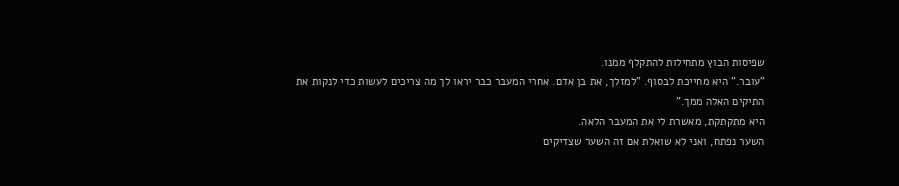שפיסות הבוץ מתחילות להתקלף ממנו.
"עובר." היא מחייכת לבסוף. "למזלך, את בן אדם. אחרי המעבר כבר יראו לך מה צריכים לעשות כדי לנקות את התיקים האלה ממך."
היא מתקתקת, מאשרת לי את המעבר הלאה.
השער נפתח, ואני לא שואלת אם זה השער שצדיקים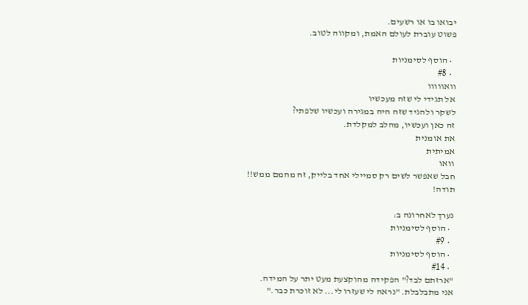יבואו בו או רשעים.
פשוט עוברת לעולם האמת, ומקווה לטוב.

  • הוסף לסימניות
  • #8
וואווווו
אל תגידי לי שזה מעכשיו
לשקר ולהגיד שזה היה במגירה ועכשיו שלפתי?
זה כאן ועכשיו, מהלב למקלדת.
את אומנית
אמיתית
וואו
חבל שאפשר לשים רק סמיילי אחד בלייק, זה מהמם ממש!!
תודה!

נערך לאחרונה ב:
  • הוסף לסימניות
  • #9
  • הוסף לסימניות
  • #14
"ארזתם לבד?" הפקידה מהוקצעת מעט יתר על המידה.
אני מתבלבלת. "נראה לי שעזרו לי... לא זוכרת כבר."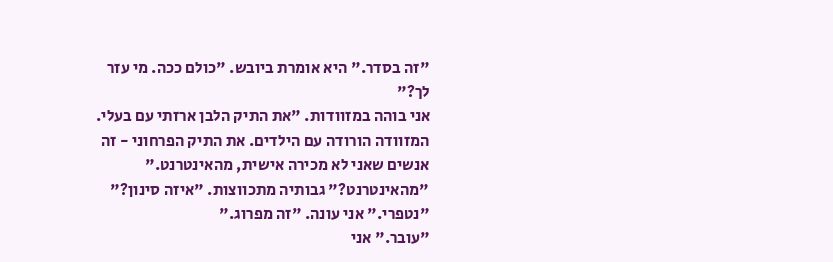"זה בסדר." היא אומרת ביובש. "כולם ככה. מי עזר לך?"
אני בוהה במזוודות. "את התיק הלבן ארזתי עם בעלי. המזוודה הורודה עם הילדים. את התיק הפרחוני - זה אנשים שאני לא מכירה אישית, מהאינטרנט."
"מהאינטרנט?" גבותיה מתכווצות. "איזה סינון?"
"נטפרי." אני עונה. "זה מפרוג."
"עובר." אני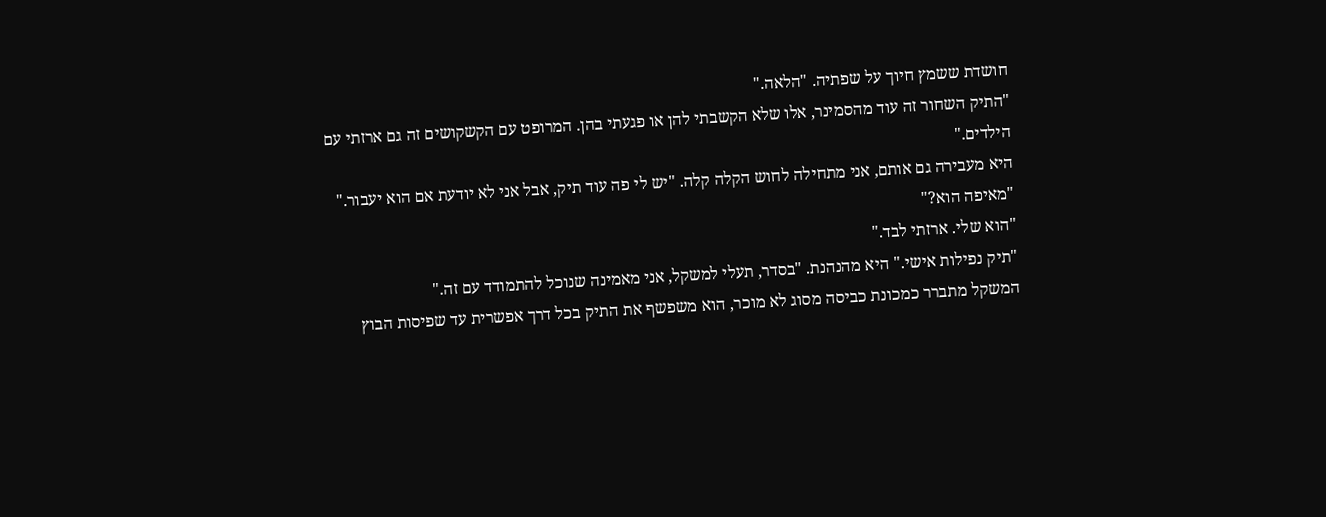חושדת ששמץ חיוך על שפתיה. "הלאה."
"התיק השחור זה עוד מהסמינר, אלו שלא הקשבתי להן או פגעתי בהן. המרופט עם הקשקושים זה גם ארזתי עם הילדים."
היא מעבירה גם אותם, אני מתחילה לחוש הקלה קלה. "יש לי פה עוד תיק, אבל אני לא יודעת אם הוא יעבור."
"מאיפה הוא?"
"הוא שלי. ארזתי לבד."
"תיק נפילות אישי." היא מהנהנת. "בסדר, תעלי למשקל, אני מאמינה שנוכל להתמודד עם זה."
המשקל מתברר כמכונת כביסה מסוג לא מוכר, הוא משפשף את התיק בכל דרך אפשרית עד שפיסות הבוץ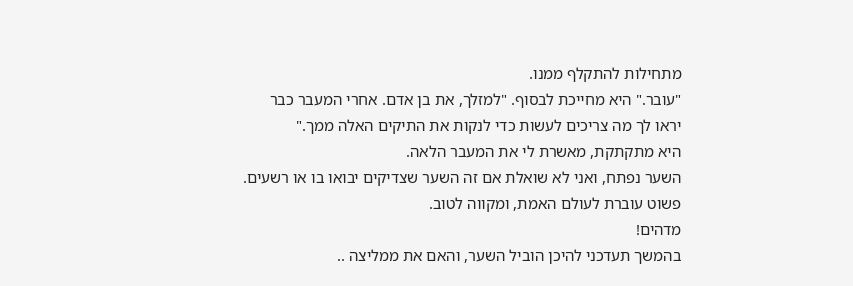מתחילות להתקלף ממנו.
"עובר." היא מחייכת לבסוף. "למזלך, את בן אדם. אחרי המעבר כבר יראו לך מה צריכים לעשות כדי לנקות את התיקים האלה ממך."
היא מתקתקת, מאשרת לי את המעבר הלאה.
השער נפתח, ואני לא שואלת אם זה השער שצדיקים יבואו בו או רשעים.
פשוט עוברת לעולם האמת, ומקווה לטוב.
מדהים!
בהמשך תעדכני להיכן הוביל השער, והאם את ממליצה ..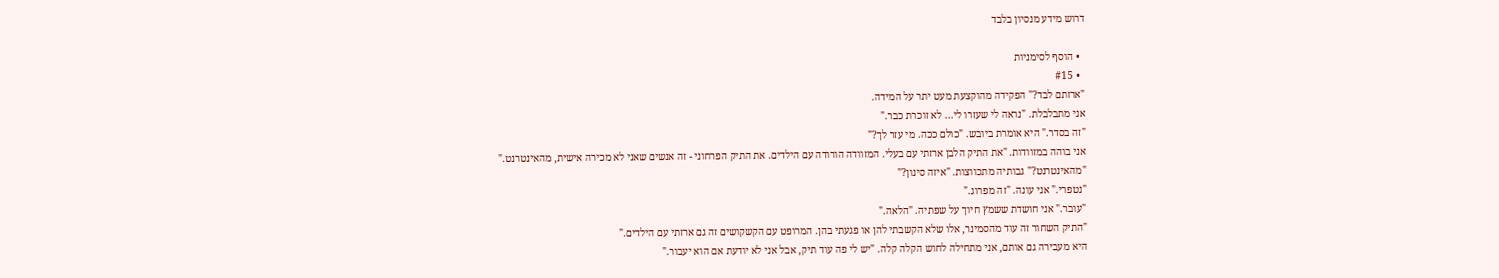דרוש מידע מנסיון בלבד

  • הוסף לסימניות
  • #15
"ארזתם לבד?" הפקידה מהוקצעת מעט יתר על המידה.
אני מתבלבלת. "נראה לי שעזרו לי... לא זוכרת כבר."
"זה בסדר." היא אומרת ביובש. "כולם ככה. מי עזר לך?"
אני בוהה במזוודות. "את התיק הלבן ארזתי עם בעלי. המזוודה הורודה עם הילדים. את התיק הפרחוני - זה אנשים שאני לא מכירה אישית, מהאינטרנט."
"מהאינטרנט?" גבותיה מתכווצות. "איזה סינון?"
"נטפרי." אני עונה. "זה מפרוג."
"עובר." אני חושדת ששמץ חיוך על שפתיה. "הלאה."
"התיק השחור זה עוד מהסמינר, אלו שלא הקשבתי להן או פגעתי בהן. המרופט עם הקשקושים זה גם ארזתי עם הילדים."
היא מעבירה גם אותם, אני מתחילה לחוש הקלה קלה. "יש לי פה עוד תיק, אבל אני לא יודעת אם הוא יעבור."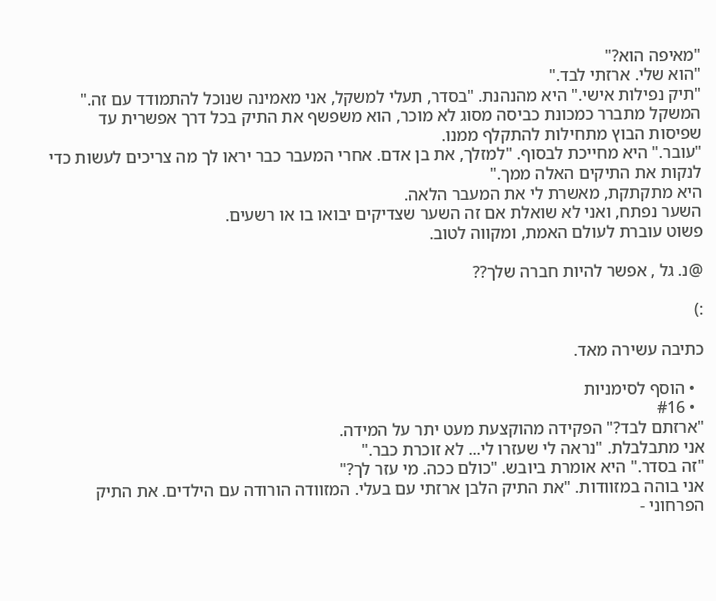"מאיפה הוא?"
"הוא שלי. ארזתי לבד."
"תיק נפילות אישי." היא מהנהנת. "בסדר, תעלי למשקל, אני מאמינה שנוכל להתמודד עם זה."
המשקל מתברר כמכונת כביסה מסוג לא מוכר, הוא משפשף את התיק בכל דרך אפשרית עד שפיסות הבוץ מתחילות להתקלף ממנו.
"עובר." היא מחייכת לבסוף. "למזלך, את בן אדם. אחרי המעבר כבר יראו לך מה צריכים לעשות כדי לנקות את התיקים האלה ממך."
היא מתקתקת, מאשרת לי את המעבר הלאה.
השער נפתח, ואני לא שואלת אם זה השער שצדיקים יבואו בו או רשעים.
פשוט עוברת לעולם האמת, ומקווה לטוב.

@נ. גל , אפשר להיות חברה שלך??

:)

כתיבה עשירה מאד.

  • הוסף לסימניות
  • #16
"ארזתם לבד?" הפקידה מהוקצעת מעט יתר על המידה.
אני מתבלבלת. "נראה לי שעזרו לי... לא זוכרת כבר."
"זה בסדר." היא אומרת ביובש. "כולם ככה. מי עזר לך?"
אני בוהה במזוודות. "את התיק הלבן ארזתי עם בעלי. המזוודה הורודה עם הילדים. את התיק הפרחוני -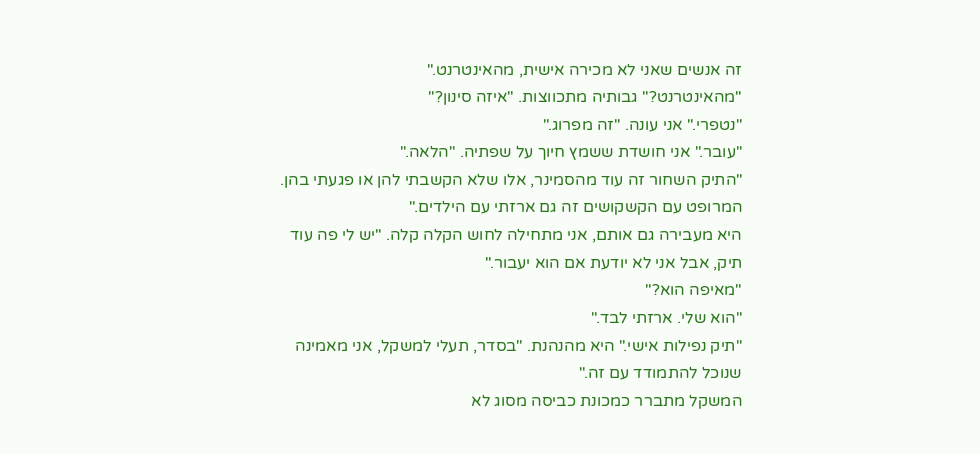זה אנשים שאני לא מכירה אישית, מהאינטרנט."
"מהאינטרנט?" גבותיה מתכווצות. "איזה סינון?"
"נטפרי." אני עונה. "זה מפרוג."
"עובר." אני חושדת ששמץ חיוך על שפתיה. "הלאה."
"התיק השחור זה עוד מהסמינר, אלו שלא הקשבתי להן או פגעתי בהן. המרופט עם הקשקושים זה גם ארזתי עם הילדים."
היא מעבירה גם אותם, אני מתחילה לחוש הקלה קלה. "יש לי פה עוד תיק, אבל אני לא יודעת אם הוא יעבור."
"מאיפה הוא?"
"הוא שלי. ארזתי לבד."
"תיק נפילות אישי." היא מהנהנת. "בסדר, תעלי למשקל, אני מאמינה שנוכל להתמודד עם זה."
המשקל מתברר כמכונת כביסה מסוג לא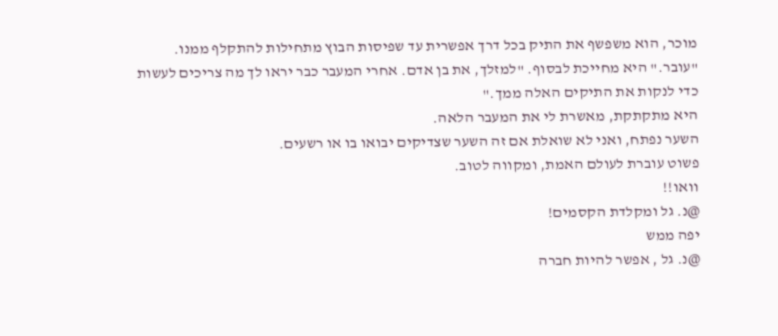מוכר, הוא משפשף את התיק בכל דרך אפשרית עד שפיסות הבוץ מתחילות להתקלף ממנו.
"עובר." היא מחייכת לבסוף. "למזלך, את בן אדם. אחרי המעבר כבר יראו לך מה צריכים לעשות כדי לנקות את התיקים האלה ממך."
היא מתקתקת, מאשרת לי את המעבר הלאה.
השער נפתח, ואני לא שואלת אם זה השער שצדיקים יבואו בו או רשעים.
פשוט עוברת לעולם האמת, ומקווה לטוב.
וואו!!
@נ. גל ומקלדת הקסמים!
יפה ממש
@נ. גל , אפשר להיות חברה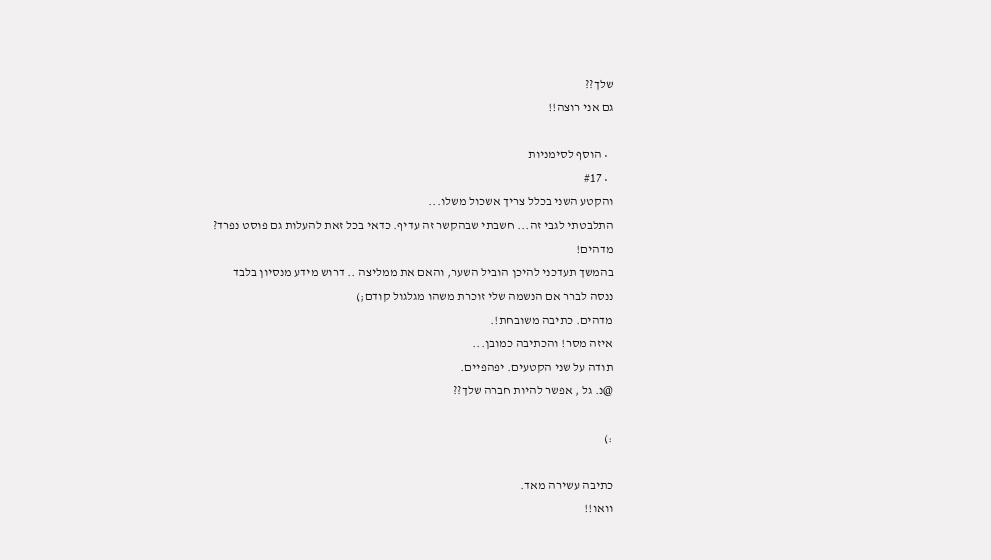שלך??
גם אני רוצה!!

  • הוסף לסימניות
  • #17
והקטע השני בכלל צריך אשכול משלו...
התלבטתי לגבי זה... חשבתי שבהקשר זה עדיף. כדאי בכל זאת להעלות גם פוסט נפרד?
מדהים!
בהמשך תעדכני להיכן הוביל השער, והאם את ממליצה .. דרוש מידע מנסיון בלבד
ננסה לברר אם הנשמה שלי זוכרת משהו מגלגול קודם;)
מדהים. כתיבה משובחת!.
איזה מסר! והכתיבה כמובן...
תודה על שני הקטעים. יפהפיים.
@נ. גל , אפשר להיות חברה שלך??

:)

כתיבה עשירה מאד.
וואו!!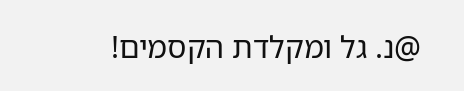@נ. גל ומקלדת הקסמים!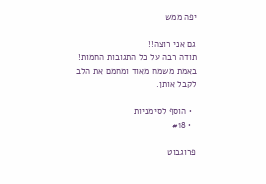יפה ממש

גם אני רוצה!!
תודה רבה על כל התגובות החמות!
באמת משמח מאוד ומחמם את הלב לקבל אותן.

  • הוסף לסימניות
  • #18

פרוגבוט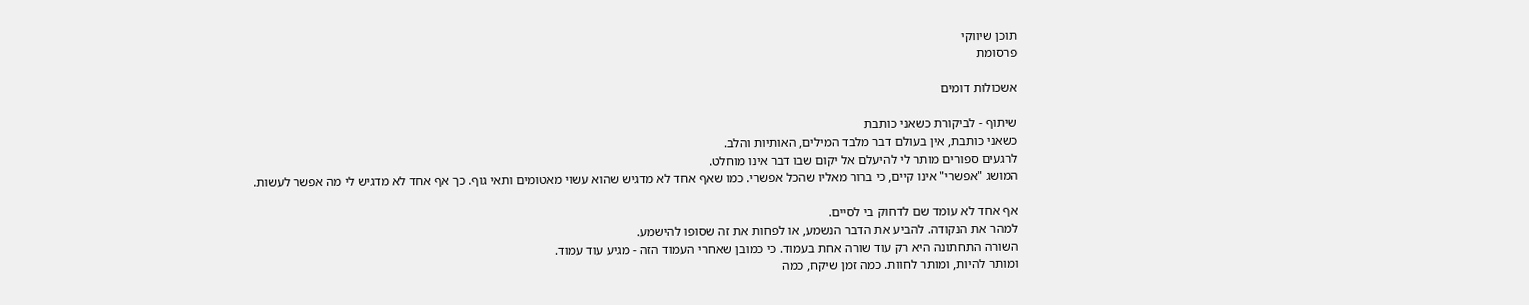תוכן שיווקי
פרסומת

אשכולות דומים

שיתוף - לביקורת כשאני כותבת
כשאני כותבת, אין בעולם דבר מלבד המילים, האותיות והלב.
לרגעים ספורים מותר לי להיעלם אל יקום שבו דבר אינו מוחלט.
המושג "אפשרי" אינו קיים, כי ברור מאליו שהכל אפשרי. כמו שאף אחד לא מדגיש שהוא עשוי מאטומים ותאי גוף. כך אף אחד לא מדגיש לי מה אפשר לעשות.

אף אחד לא עומד שם לדחוק בי לסיים.
למהר את הנקודה. להביע את הדבר הנשמע, או לפחות את זה שסופו להישמע.
השורה התחתונה היא רק עוד שורה אחת בעמוד. כי כמובן שאחרי העמוד הזה - מגיע עוד עמוד.
ומותר להיות, ומותר לחוות. כמה זמן שיקח, כמה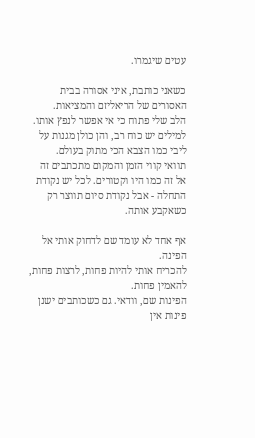עטים שיגמרו.

כשאני כותבת, איני אסורה בבית האסורים של הריאליזם והמציאות.
הלב שלי פתוח כי אי אפשר לנפץ אותו. למילים יש כוח רב, והן כולן מגנות על ליבי כמו הצבא הכי מתוק בעולם.
תוואי קווי הזמן והמקום מתכתבים זה אל זה כמו היו וקטורים. לכל יש נקודת התחלה - אבל נקודת סיום תווצר רק כשאקבע אותה.

אף אחד לא עומד שם לדחוק אותי אל הפינה.
להכריח אותי להיות פחות, לרצות פחות, להאמין פחות.
הפינות שם, וודאי. גם כשכותבים ישנן פינות אין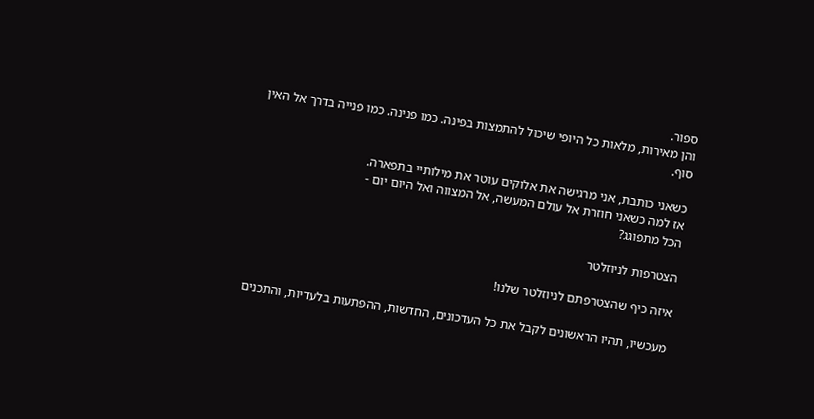ספור.
והן מאירות, מלאות כל היופי שיכול להתמצות בפינה. כמו פנינה. כמו פנייה בדרך אל האין סוף.

כשאני כותבת, אני מרגישה את אלוקים עוטר את מילותיי בתפארה.
אז למה כשאני חוזרת אל עולם המעשה, אל המצווה ואל היום יום -
הכל מתפוגג?

הצטרפות לניוזלטר

איזה כיף שהצטרפתם לניוזלטר שלנו!

מעכשיו, תהיו הראשונים לקבל את כל העדכונים, החדשות, ההפתעות בלעדיות, והתכנים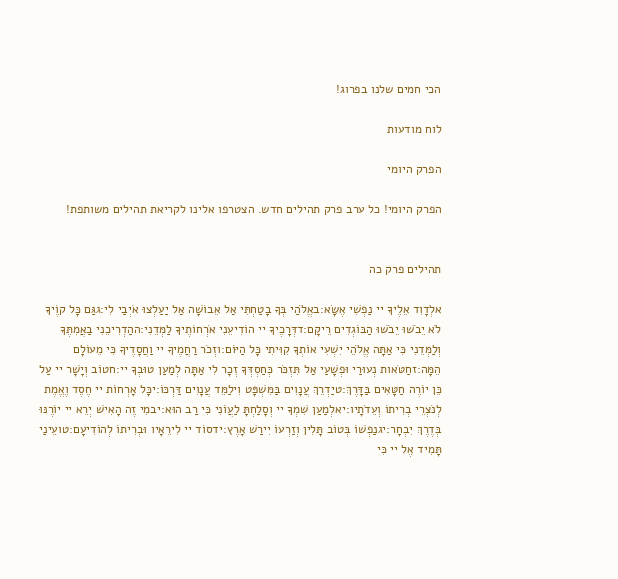הכי חמים שלנו בפרוג!

לוח מודעות

הפרק היומי

הפרק היומי! כל ערב פרק תהילים חדש. הצטרפו אלינו לקריאת תהילים משותפת!


תהילים פרק כה

אלְדָוִד אֵלֶיךָ יי נַפְשִׁי אֶשָּׂא:באֱלֹהַי בְּךָ בָטַחְתִּי אַל אֵבוֹשָׁה אַל יַעַלְצוּ אֹיְבַי לִי:גגַּם כָּל קוֶֹיךָ לֹא יֵבֹשׁוּ יֵבֹשׁוּ הַבּוֹגְדִים רֵיקָם:דדְּרָכֶיךָ יי הוֹדִיעֵנִי אֹרְחוֹתֶיךָ לַמְּדֵנִי:ההַדְרִיכֵנִי בַאֲמִתֶּךָ וְלַמְּדֵנִי כִּי אַתָּה אֱלֹהֵי יִשְׁעִי אוֹתְךָ קִוִּיתִי כָּל הַיּוֹם:וזְכֹר רַחֲמֶיךָ יי וַחֲסָדֶיךָ כִּי מֵעוֹלָם הֵמָּה:זחַטֹּאות נְעוּרַי וּפְשָׁעַי אַל תִּזְכֹּר כְּחַסְדְּךָ זְכָר לִי אַתָּה לְמַעַן טוּבְךָ יי:חטוֹב וְיָשָׁר יי עַל כֵּן יוֹרֶה חַטָּאִים בַּדָּרֶךְ:טיַדְרֵךְ עֲנָוִים בַּמִּשְׁפָּט וִילַמֵּד עֲנָוִים דַּרְכּוֹ:יכָּל אָרְחוֹת יי חֶסֶד וֶאֱמֶת לְנֹצְרֵי בְרִיתוֹ וְעֵדֹתָיו:יאלְמַעַן שִׁמְךָ יי וְסָלַחְתָּ לַעֲוֹנִי כִּי רַב הוּא:יבמִי זֶה הָאִישׁ יְרֵא יי יוֹרֶנּוּ בְּדֶרֶךְ יִבְחָר:יגנַפְשׁוֹ בְּטוֹב תָּלִין וְזַרְעוֹ יִירַשׁ אָרֶץ:ידסוֹד יי לִירֵאָיו וּבְרִיתוֹ לְהוֹדִיעָם:טועֵינַי תָּמִיד אֶל יי כִּי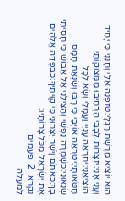הוּא יוֹצִיא מֵרֶשֶׁת רַגְלָי:טזפְּנֵה אֵלַי וְחָנֵּנִי כִּי יָחִיד וְעָנִי אָנִי:יזצָרוֹת לְבָבִי הִרְחִיבוּ מִמְּצוּקוֹתַי הוֹצִיאֵנִי:יחרְאֵה עָנְיִי וַעֲמָלִי וְשָׂא לְכָל חַטֹּאותָי:יטרְאֵה אוֹיְבַי כִּי רָבּוּ וְשִׂנְאַת חָמָס שְׂנֵאוּנִי:כשָׁמְרָה נַפְשִׁי וְהַצִּילֵנִי אַל אֵבוֹשׁ כִּי חָסִיתִי בָךְ:כאתֹּם וָיֹשֶׁר יִצְּרוּנִי כִּי קִוִּיתִיךָ:כבפְּדֵה אֱלֹהִים אֶת יִשְׂרָאֵל מִכֹּל צָרוֹתָיו:
נקרא  2  פעמים
למעלה